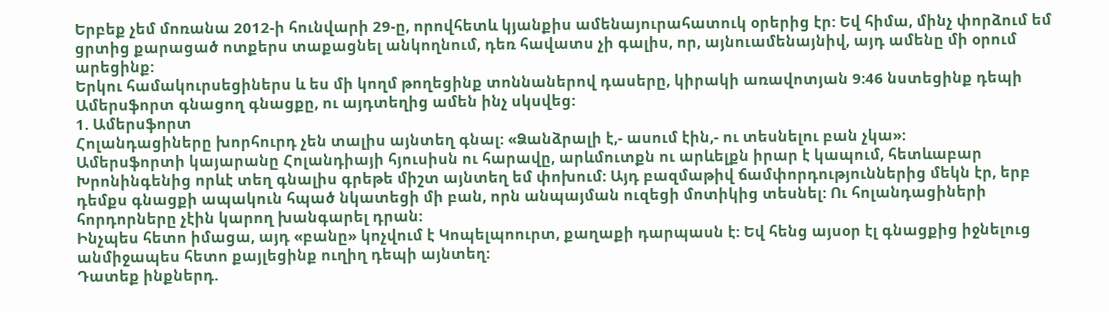Երբեք չեմ մոռանա 2012-ի հունվարի 29-ը, որովհետև կյանքիս ամենայուրահատուկ օրերից էր: Եվ հիմա, մինչ փորձում եմ ցրտից քարացած ոտքերս տաքացնել անկողնում, դեռ հավատս չի գալիս, որ, այնուամենայնիվ, այդ ամենը մի օրում արեցինք:
Երկու համակուրսեցիներս և ես մի կողմ թողեցինք տոննաներով դասերը, կիրակի առավոտյան 9:46 նստեցինք դեպի Ամերսֆորտ գնացող գնացքը, ու այդտեղից ամեն ինչ սկսվեց:
1. Ամերսֆորտ
Հոլանդացիները խորհուրդ չեն տալիս այնտեղ գնալ: «Ձանձրալի է,- ասում էին,- ու տեսնելու բան չկա»:
Ամերսֆորտի կայարանը Հոլանդիայի հյուսիսն ու հարավը, արևմուտքն ու արևելքն իրար է կապում, հետևաբար Խրոնինգենից որևէ տեղ գնալիս գրեթե միշտ այնտեղ եմ փոխում: Այդ բազմաթիվ ճամփորդություններից մեկն էր, երբ դեմքս գնացքի ապակուն հպած նկատեցի մի բան, որն անպայման ուզեցի մոտիկից տեսնել: Ու հոլանդացիների հորդորները չէին կարող խանգարել դրան:
Ինչպես հետո իմացա, այդ «բանը» կոչվում է Կոպելպոուրտ, քաղաքի դարպասն է: Եվ հենց այսօր էլ գնացքից իջնելուց անմիջապես հետո քայլեցինք ուղիղ դեպի այնտեղ:
Դատեք ինքներդ.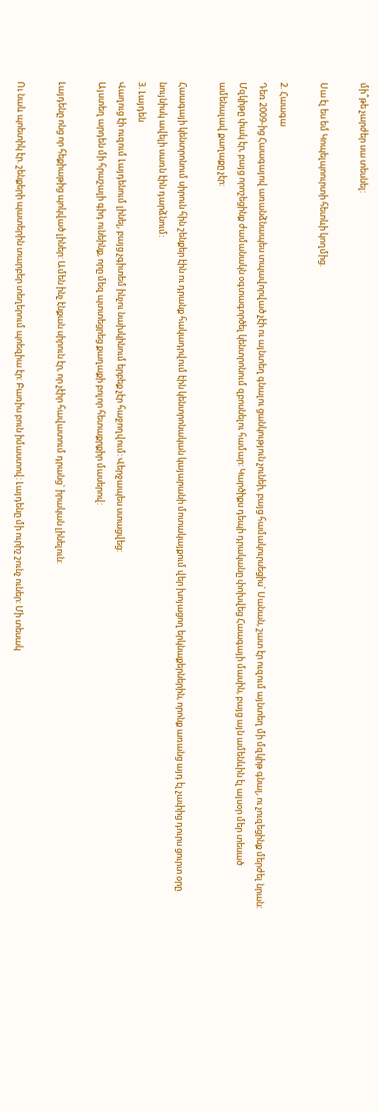մի՞թե չարժեր սա տեսնել:

Սա էլ ես եմ Կոպելպոուրտի հետևի կողմից.

2. Հաագա
Դեռ 2009-ից Հաագայով առանձնապես տպավորված չէի ու այնտեղ գնալու ցանկություն չունեի, բայց համակուրսեցիս` Սանան, շատ էր ուզում այնտեղ մի մզկիթ գնալ, ու չուզեցինք մերժել նրան: Մզկիթը փակ էր, բայց որոշեցինք ժամանակն օգտագործել կենտրոնում զբոսնելու համար: Կարծիքս դեպի դրականը փոխվեց Հաագայի մասին, բայց այն ամենևին էլ այսօր մեր տեսած ամենալավ քաղաքը չէր:

Հաագայի կենտրոնում սիրուն հին շենքեր էին ու դրանք հակադրվում էին կենտրոնական կայարանի մոտակայքում վեր խոյացող երկնաքերներին, որոնք առանց այդ էլ չափից դուրս ցուրտ օրը նույնիսկ ավելի սառն էին դարձնում:
3. Լայդեն
Վաղուց էի ուզում Լայդենում լինել, բայց չգիտեմ ինչու նախկինում երբեք չէր հաջողվում: Վերջապես ստացվեց:
Այստեղ արդեն մի հրաշալի գիդ ունեինք, որը մեզ պտտեցրեց քաղաքի բոլոր հետաքրքիր մասերով:

Լայդենը ոնց որ հեքիաթից պոկված լիներ: Ամեն ինչ էնքան սիրուն էր, որ չէիր հավատում դրանց` իրական լինելուն:

Ու նաև պոետիկ էր. շենքերի պատերին տարբեր տեղերում պոեզիա էր: Բառիս բուն իմաստով: Լայդենը մի ուրիշ շունչ ուներ: Մի տեսակ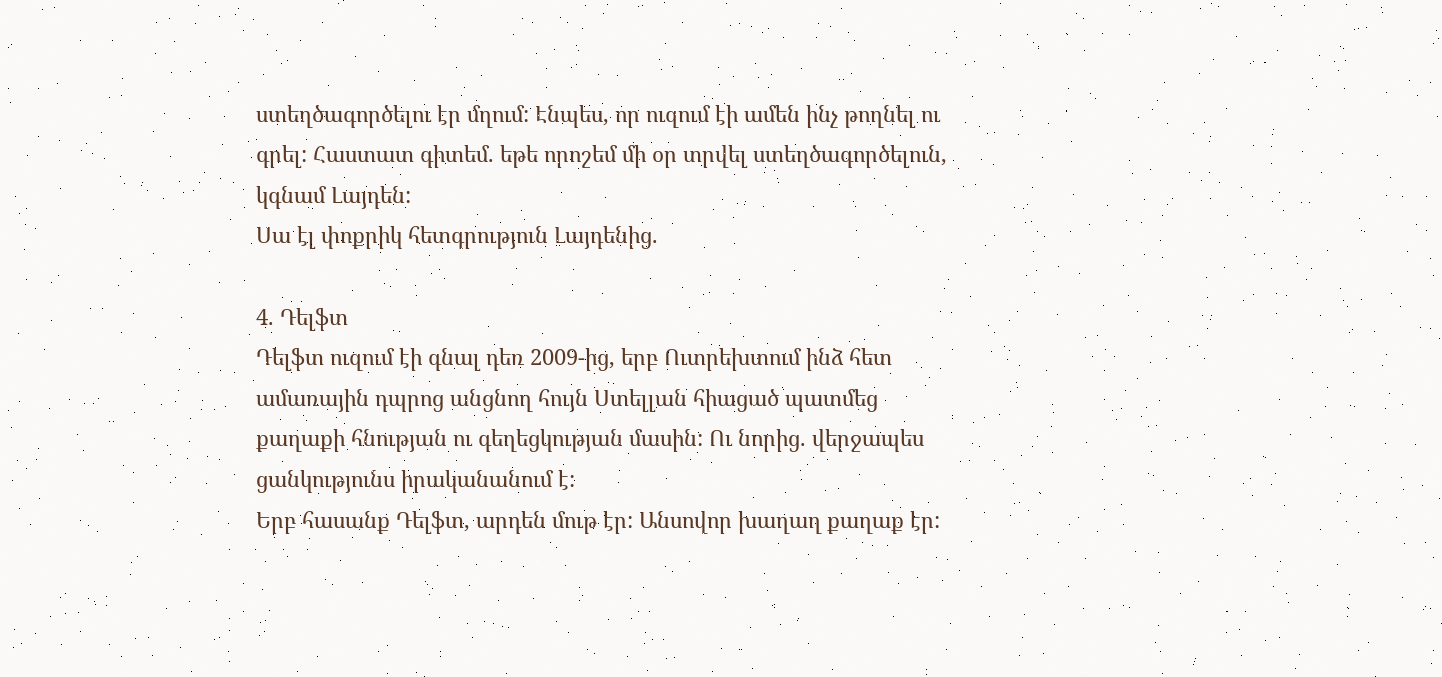ստեղծագործելու էր մղում: Էնպես, որ ուզում էի ամեն ինչ թողնել ու գրել: Հաստատ գիտեմ. եթե որոշեմ մի օր տրվել ստեղծագործելուն, կգնամ Լայդեն:
Սա էլ փոքրիկ հետգրություն Լայդենից.

4. Դելֆտ
Դելֆտ ուզում էի գնալ դեռ 2009-ից, երբ Ուտրեխտում ինձ հետ ամառային դպրոց անցնող հույն Ստելլան հիացած պատմեց քաղաքի հնության ու գեղեցկության մասին: Ու նորից. վերջապես ցանկությունս իրականանում է:
Երբ հասանք Դելֆտ, արդեն մութ էր: Անսովոր խաղաղ քաղաք էր: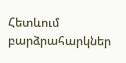Հետևում բարձրահարկներ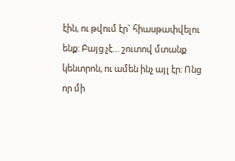էին, ու թվում էր` հիասթափվելու ենք: Բայց չէ… շուտով մտանք կենտրոն, ու ամեն ինչ այլ էր: Ոնց որ մի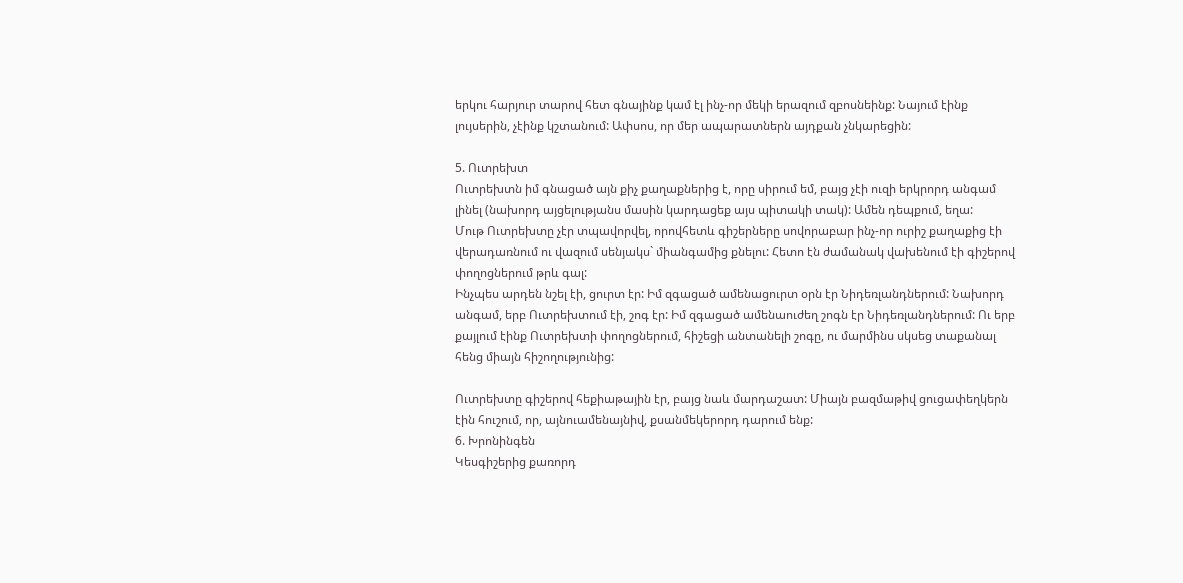երկու հարյուր տարով հետ գնայինք կամ էլ ինչ-որ մեկի երազում զբոսնեինք: Նայում էինք լույսերին, չէինք կշտանում: Ափսոս, որ մեր ապարատներն այդքան չնկարեցին:

5. Ուտրեխտ
Ուտրեխտն իմ գնացած այն քիչ քաղաքներից է, որը սիրում եմ, բայց չէի ուզի երկրորդ անգամ լինել (նախորդ այցելությանս մասին կարդացեք այս պիտակի տակ): Ամեն դեպքում, եղա:
Մութ Ուտրեխտը չէր տպավորվել, որովհետև գիշերները սովորաբար ինչ-որ ուրիշ քաղաքից էի վերադառնում ու վազում սենյակս` միանգամից քնելու: Հետո էն ժամանակ վախենում էի գիշերով փողոցներում թրև գալ:
Ինչպես արդեն նշել էի, ցուրտ էր: Իմ զգացած ամենացուրտ օրն էր Նիդեռլանդներում: Նախորդ անգամ, երբ Ուտրեխտում էի, շոգ էր: Իմ զգացած ամենաուժեղ շոգն էր Նիդեռլանդներում: Ու երբ քայլում էինք Ուտրեխտի փողոցներում, հիշեցի անտանելի շոգը, ու մարմինս սկսեց տաքանալ հենց միայն հիշողությունից:

Ուտրեխտը գիշերով հեքիաթային էր, բայց նաև մարդաշատ: Միայն բազմաթիվ ցուցափեղկերն էին հուշում, որ, այնուամենայնիվ, քսանմեկերորդ դարում ենք:
6. Խրոնինգեն
Կեսգիշերից քառորդ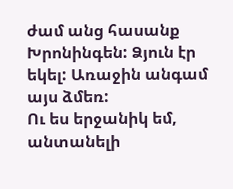ժամ անց հասանք Խրոնինգեն: Ձյուն էր եկել: Առաջին անգամ այս ձմեռ:
Ու ես երջանիկ եմ, անտանելի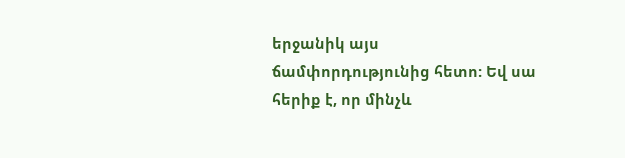երջանիկ այս ճամփորդությունից հետո: Եվ սա հերիք է, որ մինչև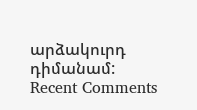արձակուրդ դիմանամ:
Recent Comments